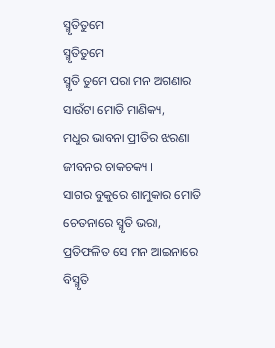ସ୍ମୃତିତୁମେ
ସ୍ମୃତିତୁମେ
ସ୍ମୃତି ତୁମେ ପରା ମନ ଅଗଣାର
ସାଉଁଟା ମୋତି ମାଣିକ୍ୟ,
ମଧୁର ଭାବନା ପ୍ରୀତିର ଝରଣା
ଜୀବନର ଚାକଚକ୍ୟ ।
ସାଗର ବୁକୁରେ ଶାମୁକାର ମୋତି
ଚେତନାରେ ସ୍ମୃତି ଭରା,
ପ୍ରତିଫଳିତ ସେ ମନ ଆଇନାରେ
ବିସ୍ମୃତି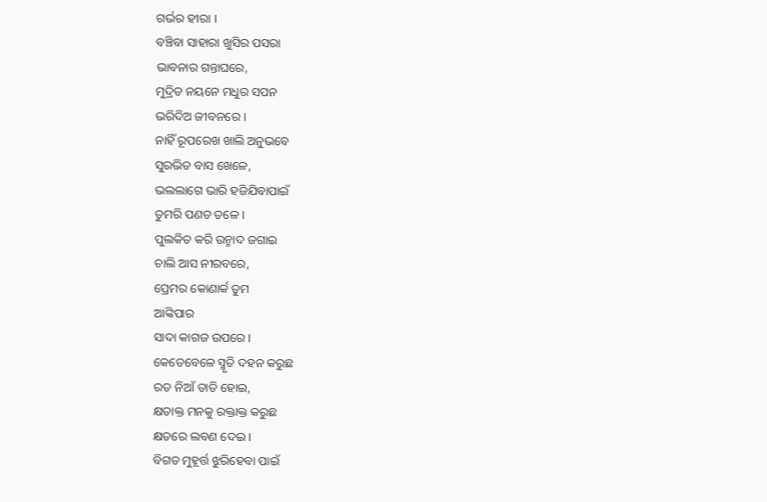ଗର୍ଭର ହୀରା ।
ବଞ୍ଚିବା ସାହାରା ଖୁସିର ପସରା
ଭାବନାର ଗନ୍ତାଘରେ,
ମୁଦ୍ରିତ ନୟନେ ମଧୁର ସପନ
ଭରିଦିଅ ଜୀବନରେ ।
ନାହିଁ ରୂପରେଖ ଖାଲି ଅନୁଭବେ
ସୁରଭିତ ବାସ ଖେଳେ,
ଭଲଲାଗେ ଭାରି ହଜିଯିବାପାଇଁ
ତୁମରି ପଣତ ତଳେ ।
ପୁଲକିତ କରି ଉନ୍ମାଦ ଜଗାଇ
ଚାଲି ଆସ ନୀରବରେ,
ପ୍ରେମର କୋଣାର୍କ ତୁମ
ଆଙ୍କିପାର
ସାଦା କାଗଜ ଉପରେ ।
କେତେବେଳେ ସ୍ମୃତି ଦହନ କରୁଛ
ରଡ ନିଆଁ ତାତି ହୋଇ,
କ୍ଷତାକ୍ତ ମନକୁ ରକ୍ତାକ୍ତ କରୁଛ
କ୍ଷତରେ ଲବଣ ଦେଇ ।
ବିଗତ ମୁହୂର୍ତ୍ତ ଝୁରିହେବା ପାଇଁ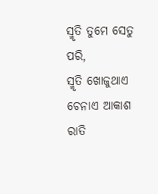ସ୍ମୃତି ତୁମେ ସେତୁ ପରି,
ସ୍ମୃତି ଖୋଜୁଥାଏ ଚେନାଏ ଆକାଶ
ରାତି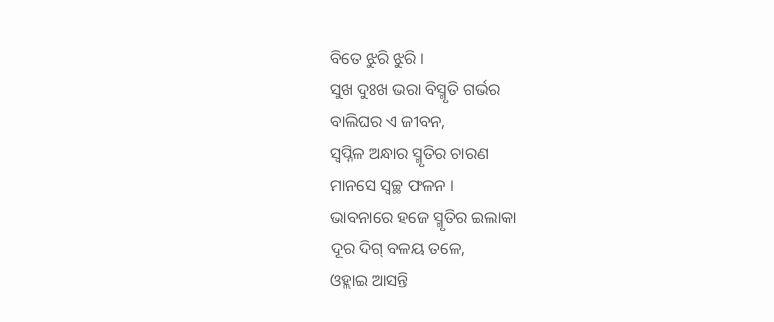ବିତେ ଝୁରି ଝୁରି ।
ସୁଖ ଦୁଃଖ ଭରା ବିସ୍ମୃତି ଗର୍ଭର
ବାଲିଘର ଏ ଜୀବନ,
ସ୍ୱପ୍ନିଳ ଅନ୍ଧାର ସ୍ମୃତିର ଚାରଣ
ମାନସେ ସ୍ୱଚ୍ଛ ଫଳନ ।
ଭାବନାରେ ହଜେ ସ୍ମୃତିର ଇଲାକା
ଦୂର ଦିଗ୍ ବଳୟ ତଳେ,
ଓହ୍ଲାଇ ଆସନ୍ତି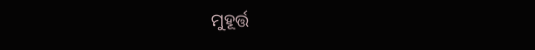ମୁହୂର୍ତ୍ତ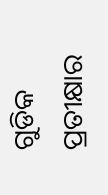ଗୁଡିକ
ପ୍ରତୀକ୍ଷାର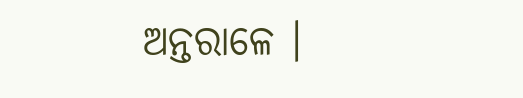ଅନ୍ତରାଳେ ।